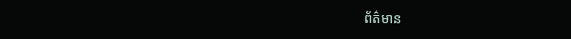ព័ត៌មាន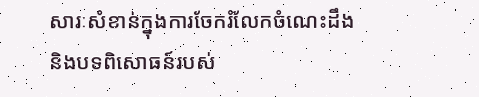សារៈសំខាន់ក្នុងការចែករំលែកចំណេះដឹង និងបទពិសោធន៍របស់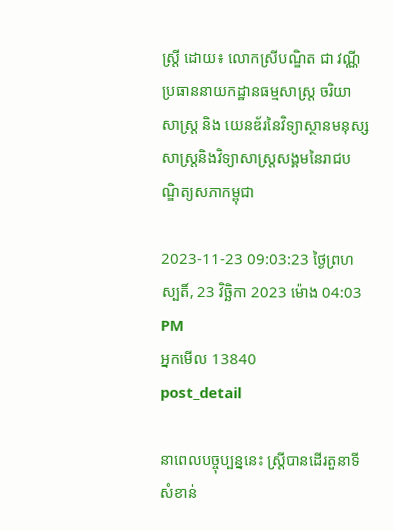ស្រ្ដី ដោយ៖ លោកស្រីបណ្ឌិត ជា វណ្ណី ប្រធាននាយកដ្ឋានធម្មសាស្រ្ត ចរិយាសាស្រ្ត និង យេនឌ័រនៃវិទ្យាស្ថានមនុស្សសាស្រ្តនិងវិទ្យាសាស្រ្តសង្គមនៃរាជបណ្ឌិត្យសភាកម្ពុជា

2023-11-23 09:03:23 ថ្ងៃព្រហស្បតិ៍, 23 វិច្ឆិកា 2023 ម៉ោង 04:03 PM
អ្នកមើល 13840
post_detail

នាពេលបច្ចុប្បន្ននេះ ស្រ្តីបានដើរតួនាទីសំខាន់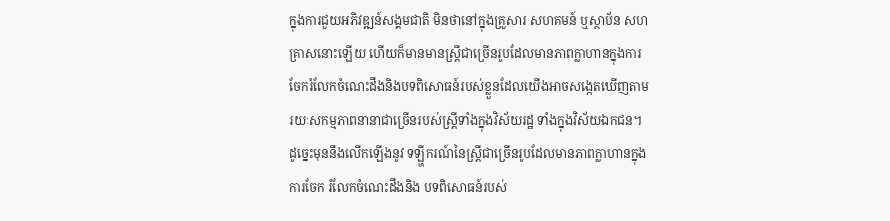ក្នុងការជួយអភិវឌ្ឍន៍សង្គមជាតិ មិនថានៅក្នុងគ្រួសារ សហគមន៍ ឬស្ថាប័ន សហគ្រាសនោះឡើយ ហើយក៏មានមានស្រ្តីជាច្រើនរូបដែលមានភាពក្លាហានក្នុងការចែករំលែកចំណេះដឹងនិងបទពិសោធន៍របស់ខ្លួនដែលយើងអាចសង្កេតឃើញតាមរយៈសកម្មភាពនានាជាច្រើនរបស់ស្រ្តីទាំងក្នុងវិស័យរដ្ឋ ទាំងក្នុងវិស័យឯកជន។ ដូច្នេះមុននឹងលើកឡើងនូវ ទឡ្ហីករណ៍នៃស្រ្តីជាច្រើនរូបដែលមានភាពក្លាហានក្នុងការចែក រំលែកចំណេះដឹងនិង បទពិសោធន៍របស់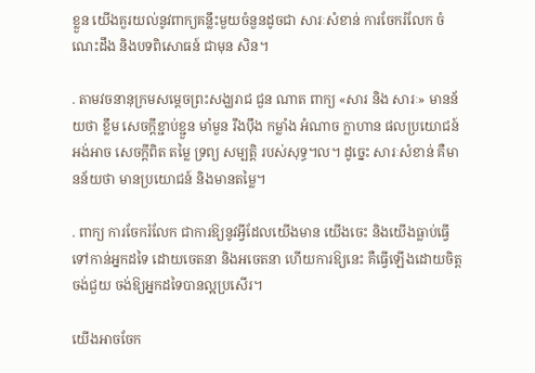ខ្លួន យើងគួរយល់នូវពាក្យគន្លឹះមួយចំនួនដូចជា សារៈសំខាន់ ការចែករំលែក ចំណេះដឹង និងបទពិសោធន៍ ជាមុន សិន។

. តាមវចនានុក្រមសម្តេចព្រះសង្ឃរាជ ជួន ណាត ពាក្យ «សារ និង សារៈ» មានន័យថា ខ្លឹម សេចក្តីខ្ជាប់ខ្ជួន មាំមួន រឹងប៉ឹង កម្លាំង អំណាច ក្លាហាន ផលប្រយោជន៍ អង់អាច សេចក្តីពិត តម្លៃ ទ្រព្យ សម្បត្តិ របស់សុទ្ធ។ល។ ដូច្នេះ សារៈសំខាន់ គឺមានន័យថា មានប្រយោជន៍ និងមានតម្លៃ។

. ពាក្យ ការចែករំលែក ជាការឱ្យនូវអ្វីដែលយើងមាន យើងចេះ និងយើងធ្លាប់ធ្វើទៅកាន់អ្នកដទៃ ដោយចេតនា និងអចេតនា ហើយការឱ្យនេះ គឺធ្វើឡើងដោយចិត្តចង់ជួយ ចង់ឱ្យអ្នកដទៃបានល្អប្រសើរ។

យើងអាចចែក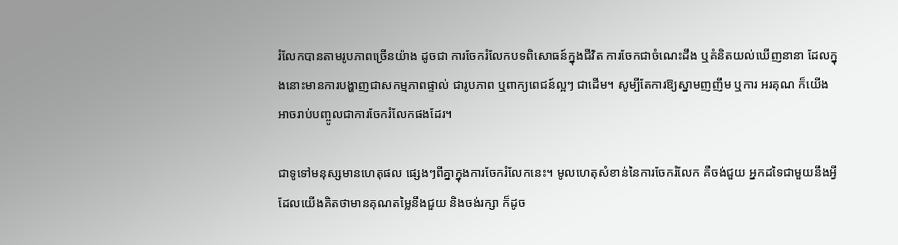រំលែកបានតាមរូបភាពច្រើនយ៉ាង ដូចជា ការចែករំលែកបទពិសោធន៍ក្នុងជីវិត ការចែកជាចំណេះដឹង ឬគំនិតយល់ឃើញនានា ដែលក្នុងនោះមានការបង្ហាញជាសកម្មភាពផ្ទាល់ ជារូបភាព ឬពាក្យពេជន៍ល្អៗ ជាដើម។ សូម្បីតែការឱ្យស្នាមញញឹម ឬការ អរគុណ ក៏យើងអាចរាប់បញ្ចូលជាការចែករំលែកផងដែរ។

ជាទូទៅមនុស្សមានហេតុផល ផ្សេងៗពីគ្នាក្នុងការចែករំលែកនេះ។ មូលហេតុសំខាន់នៃការចែករំលែក គឺចង់ជួយ អ្នកដទៃជាមួយនឹងអ្វីដែលយើងគិតថាមានគុណតម្លៃនឹងជួយ និងចង់រក្សា ក៏ដូច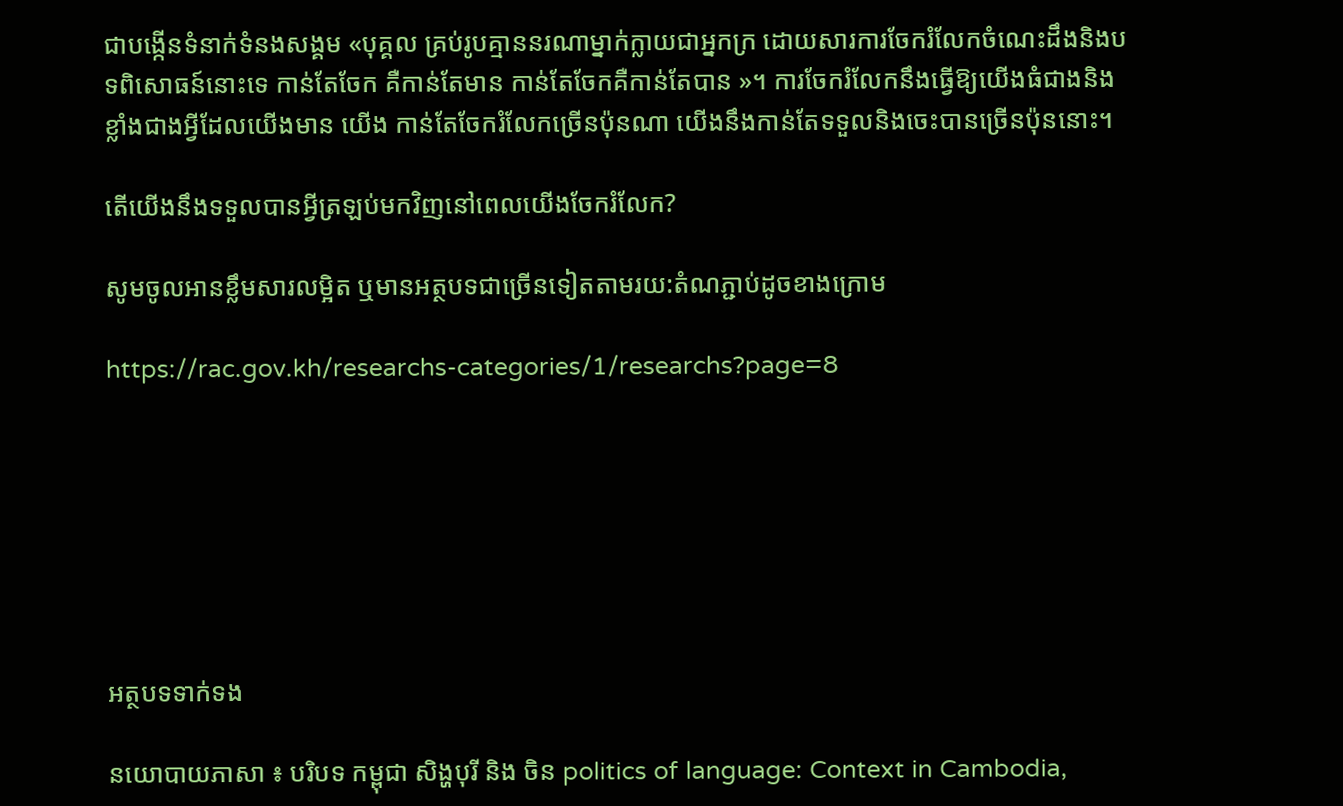ជាបង្កើនទំនាក់ទំនងសង្គម «បុគ្គល គ្រប់រូបគ្មាននរណាម្នាក់ក្លាយជាអ្នកក្រ ដោយសារការចែករំលែកចំណេះដឹងនិងបទពិសោធន៍នោះទេ កាន់តែចែក គឺកាន់តែមាន កាន់តែចែកគឺកាន់តែបាន »។ ការចែករំលែកនឹងធ្វើឱ្យយើងធំជាងនិងខ្លាំងជាងអ្វីដែលយើងមាន យើង កាន់តែចែករំលែកច្រើនប៉ុនណា យើងនឹងកាន់តែទទួលនិងចេះបានច្រើនប៉ុននោះ។

តើយើងនឹងទទួលបានអ្វីត្រឡប់មកវិញនៅពេលយើងចែករំលែក?

សូមចូលអានខ្លឹមសារលម្អិត ឬមានអត្ថបទជាច្រើនទៀតតាមរយ:តំណភ្ជាប់ដូចខាងក្រោម

https://rac.gov.kh/researchs-categories/1/researchs?page=8







អត្ថបទទាក់ទង

នយោបាយភាសា ៖ បរិបទ កម្ពុជា សិង្ហបុរី និង ចិន politics of language: Context in Cambodia,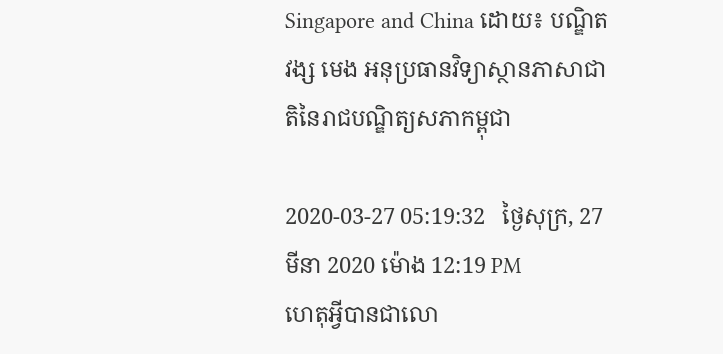Singapore and China ដោយ៖ បណ្ឌិត វង្ស មេង អនុប្រធានវិទ្យាស្ថានភាសាជាតិនៃរាជបណ្ឌិត្យសភាកម្ពុជា

2020-03-27 05:19:32   ថ្ងៃសុក្រ, 27 មីនា 2020 ម៉ោង 12:19 PM
ហេតុអ្វីបានជាលោ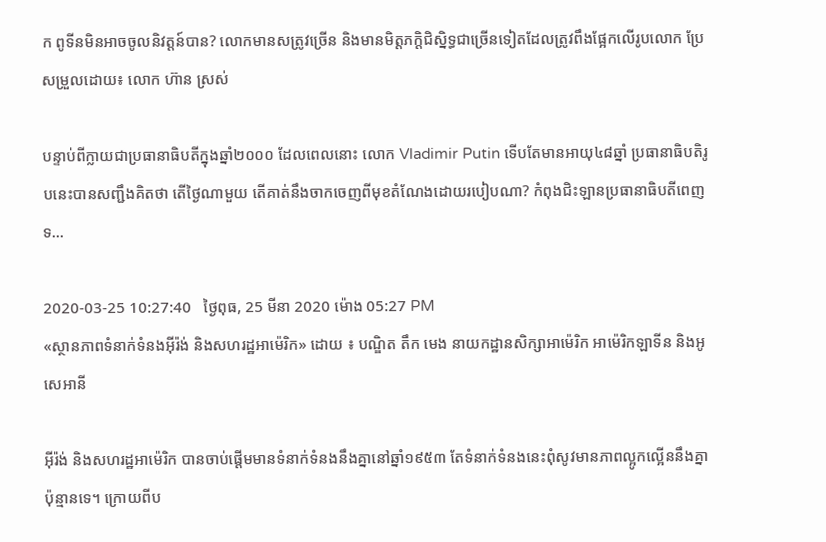ក ពូទីនមិនអាចចូលនិវត្តន៍បាន? លោកមានសត្រូវច្រើន និងមានមិត្តភក្តិជិស្និទ្ធជាច្រើនទៀតដែលត្រូវពឹងផ្អែកលើរូបលោក ប្រែសម្រួលដោយ៖ លោក ហ៊ាន ស្រស់

បន្ទាប់ពីក្លាយជាប្រធានាធិបតីក្នុងឆ្នាំ២០០០ ដែលពេលនោះ លោក Vladimir Putin ទើបតែមានអាយុ៤៨ឆ្នាំ ប្រធានាធិបតិរូបនេះបានសញ្ជឹងគិតថា តើថ្ងៃណាមួយ តើគាត់នឹងចាកចេញពីមុខតំណែងដោយរបៀបណា? កំពុងជិះឡានប្រធានាធិបតីពេញទ...

2020-03-25 10:27:40   ថ្ងៃពុធ, 25 មីនា 2020 ម៉ោង 05:27 PM
«ស្ថានភាពទំនាក់ទំនងអ៊ីរ៉ង់ និងសហរដ្ឋអាម៉េរិក» ដោយ ៖ បណ្ឌិត តឹក មេង នាយកដ្ឋានសិក្សាអាម៉េរិក អាម៉េរិកឡាទីន និងអូសេអានី

អ៊ីរ៉ង់ និងសហរដ្ឋអាម៉េរិក បានចាប់ផ្តើមមានទំនាក់ទំនងនឹងគ្នានៅឆ្នាំ១៩៥៣ តែទំនាក់ទំនងនេះពុំសូវមានភាពល្អូកល្អើននឹងគ្នាប៉ុន្មានទេ។ ក្រោយពីប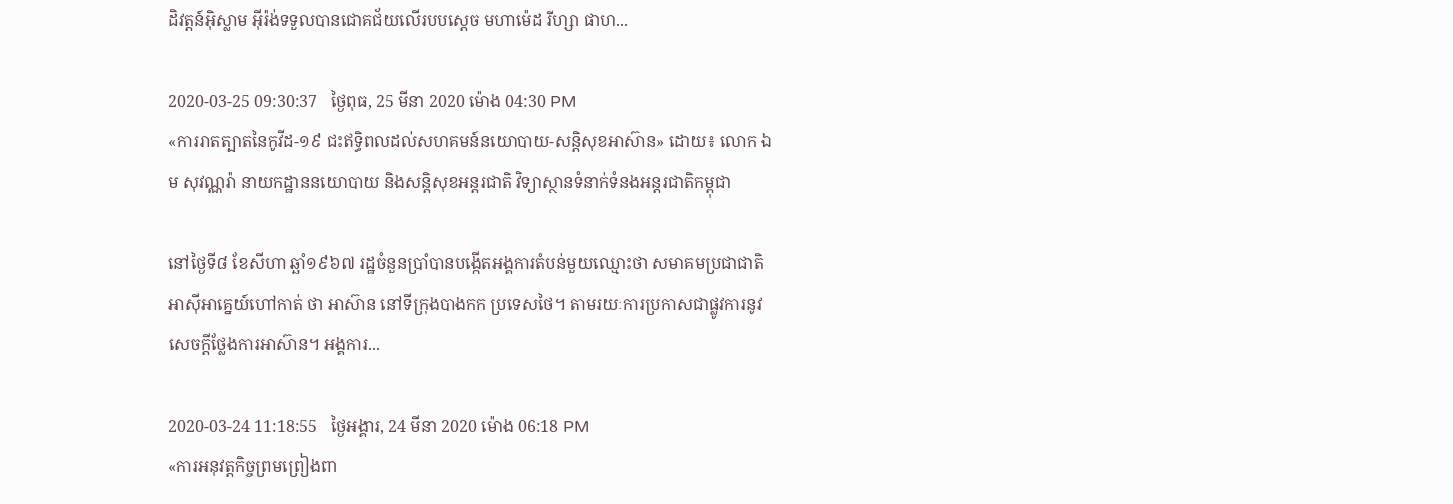ដិវត្តន៍អ៊ិស្លាម អ៊ីរ៉ង់ទទួលបានជោគជ័យលើរបបស្តេច មហាម៉េដ រីហ្សា ផាហ...

2020-03-25 09:30:37   ថ្ងៃពុធ, 25 មីនា 2020 ម៉ោង 04:30 PM
«ការរាតត្បាតនៃកូវីដ-១៩ ជះឥទ្ធិពលដល់សហគមន៍នយោបាយ-សន្តិសុខអាស៊ាន» ដោយ៖ លោក ឯម សុវណ្ណរ៉ា នាយកដ្ឋាននយោបាយ និងសន្តិសុខអន្តរជាតិ វិទ្យាស្ថានទំនាក់ទំនងអន្តរជាតិកម្ពុជា

នៅថ្ងៃទី៨ ខែសីហា ឆ្ឆាំ១៩៦៧ រដ្ឋចំនួនប្រាំបានបង្កើតអង្គការតំបន់មួយឈ្មោះថា សមាគមប្រជាជាតិអាស៊ីអាគេ្នយ៍ហៅកាត់ ថា អាស៊ាន នៅទីក្រុងបាងកក ប្រទេសថៃ។ តាមរយៈការប្រកាសជាផ្លូវការនូវសេចក្តីថ្លែងការអាស៊ាន។ អង្គការ...

2020-03-24 11:18:55   ថ្ងៃអង្គារ, 24 មីនា 2020 ម៉ោង 06:18 PM
«ការអនុវត្តកិច្ចព្រមព្រៀងពា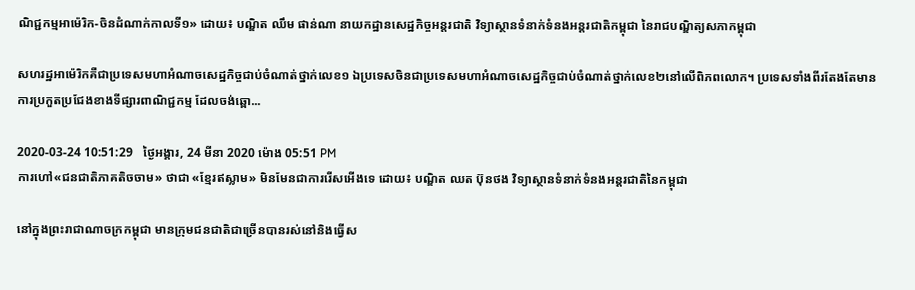ណិជ្ជកម្មអាម៉េរិក-ចិនដំណាក់កាលទី១» ដោយ៖ បណ្ឌិត ឈឹម ផាន់ណា នាយកដ្ឋានសេដ្ឋកិច្ចអន្តរជាតិ វិទ្យាស្ថានទំនាក់ទំនងអន្តរជាតិកម្ពុជា នៃរាជបណ្ឌិត្យសភាកម្ពុជា

សហរដ្ឋអាម៉េរិកគឺជាប្រទេសមហាអំណាចសេដ្ឋកិច្ចជាប់ចំណាត់ថ្នាក់លេខ១ ឯប្រទេសចិនជាប្រទេសមហាអំណាចសេដ្ឋកិច្ចជាប់ចំណាត់ថ្នាក់លេខ២នៅលើពិភពលោក។ ប្រទេសទាំងពីរតែងតែមានការប្រកួតប្រជែងខាងទីផ្សារពាណិជ្ជកម្ម ដែលចង់ឆ្ពោ...

2020-03-24 10:51:29   ថ្ងៃអង្គារ, 24 មីនា 2020 ម៉ោង 05:51 PM
ការហៅ«ជនជាតិភាគតិចចាម» ថាជា «ខ្មែរឥស្លាម» មិនមែនជាការរើសអើងទេ ដោយ៖ បណ្ឌិត ឈត ប៊ុនថង វិទ្យាស្ថានទំនាក់ទំនងអន្តរជាតិនៃកម្ពុជា

នៅក្នុងព្រះរាជាណាចក្រកម្ពុជា មានក្រុមជនជាតិជាច្រើនបានរស់នៅនិងធ្វើស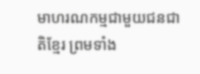មាហរណកម្មជាមួយជនជាតិខ្មែរ ព្រមទាំង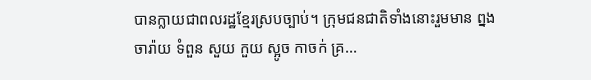បានក្លាយជាពលរដ្ឋខ្មែរស្របច្បាប់។ ក្រុមជនជាតិទាំងនោះរួមមាន ព្នង ចារ៉ាយ ទំពួន សួយ កួយ ស្អូច កាចក់ គ្រ...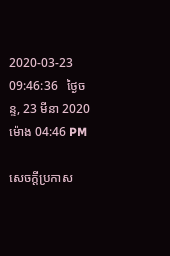2020-03-23 09:46:36   ថ្ងៃចន្ទ, 23 មីនា 2020 ម៉ោង 04:46 PM

សេចក្តីប្រកាស